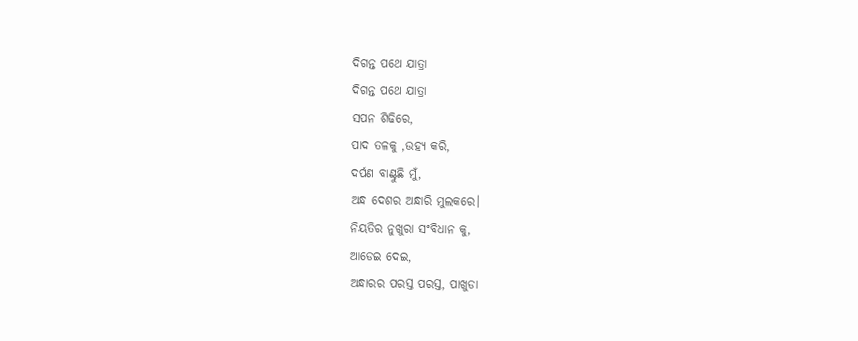ଦିଗନ୍ତ ପଥେ ଯାତ୍ରା
ଦିଗନ୍ତ ପଥେ ଯାତ୍ରା
ସପନ ଶିଢିରେ,
ପାଦ ତଳକୁ ,ଉହ୍ୟ କରି,
ଦର୍ପଣ ବାଣ୍ଟୁଛି ମୁଁ,
ଅନ୍ଧ ଦେଶର ଅନ୍ଧାରି ମୁଲକରେ।
ନିୟତିର ନୁଖୁରା ସଂବିଧାନ କୁ,
ଆଡେଇ ଦେଇ,
ଅନ୍ଧାରର ପରସ୍ତ ପରସ୍ତ, ପାଖୁଡା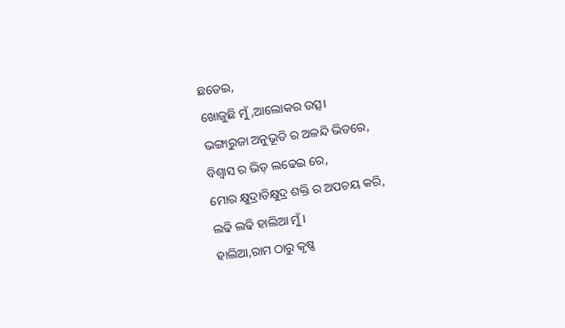ଛଡେଇ,
ଖୋଜୁଛି ମୁଁ,ଆଲୋକର ଉତ୍ସ।
ଭଙ୍ଗାରୁଜା ଅନୁଭୂତି ର ଅଳନ୍ଦି ଭିତରେ,
ବିଶ୍ଵାସ ର ଭିଡ଼ ଲଢେଇ ରେ,
ମୋର କ୍ଷୁଦ୍ରାତିକ୍ଷୁଦ୍ର ଶକ୍ତି ର ଅପଚୟ କରି,
ଲଢି ଲଢି ହାଲିଆ ମୁଁ ।
ହାଲିଆ,ରାମ ଠାରୁ କୃଷ୍ଣ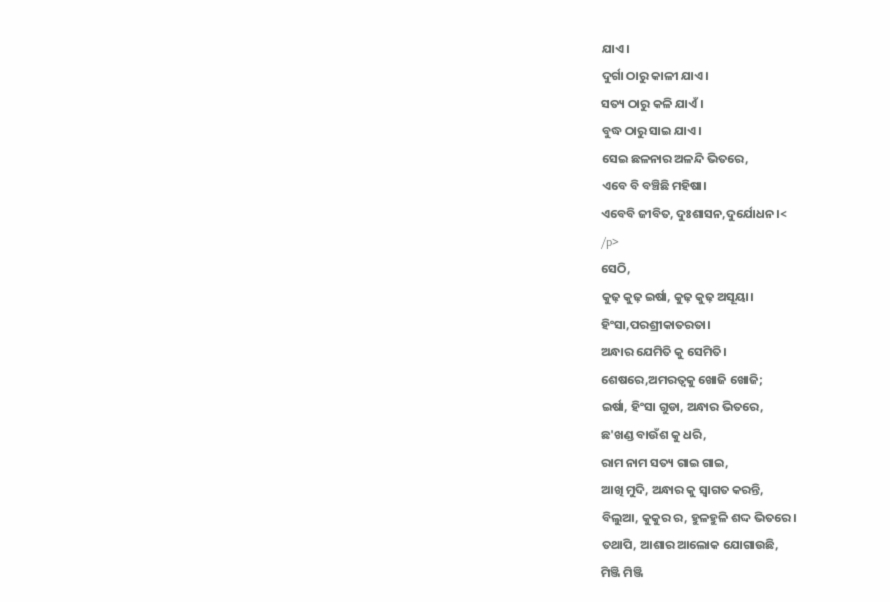ଯାଏ।
ଦୁର୍ଗା ଠାରୁ କାଳୀ ଯାଏ।
ସତ୍ୟ ଠାରୁ କଳି ଯାଏଁ।
ବୁଦ୍ଧ ଠାରୁ ସାଇ ଯାଏ।
ସେଇ ଛଳନାର ଅଳନ୍ଦି ଭିତରେ,
ଏବେ ବି ବଞ୍ଚିଛି ମହିଷା।
ଏବେବି ଜୀବିତ, ଦୁଃଶାସନ,ଦୁର୍ଯୋଧନ।<
/p>
ସେଠି,
କୁଢ଼ କୁଢ଼ ଇର୍ଷା, କୁଢ଼ କୁଢ଼ ଅସୂୟା।
ହିଂସା,ପରଶ୍ରୀକାତରତା।
ଅନ୍ଧାର ଯେମିତି କୁ ସେମିତି।
ଶେଷରେ,ଅମରତ୍ବକୁ ଖୋଜି ଖୋଜି;
ଇର୍ଷା, ହିଂସା ଗୁଡା, ଅନ୍ଧାର ଭିତରେ,
ଛ'ଖଣ୍ଡ ବାଉଁଶ କୁ ଧରି,
ରାମ ନାମ ସତ୍ୟ ଗାଇ ଗାଇ,
ଆଖି ମୁଦି, ଅନ୍ଧାର କୁ ସ୍ଵାଗତ କରନ୍ତି,
ବିଲୁଆ, କୁକୁର ର, ହୁଳହୁଳି ଶଦ୍ଦ ଭିତରେ।
ତଥାପି, ଆଶାର ଆଲୋକ ଯୋଗାଉଛି,
ମିଞ୍ଜି ମିଞ୍ଜି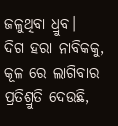ଜଳୁଥିବା ଧ୍ରୁବ।
ଦିଗ ହରା ନାବିକକୁ,
କୂଳ ରେ ଲାଗିବାର ପ୍ରତିଶ୍ରୁତି ଦେଉଛି,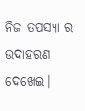ନିଜ ତପସ୍ୟା ର ଉଦାହରଣ ଦେଖେଇ।